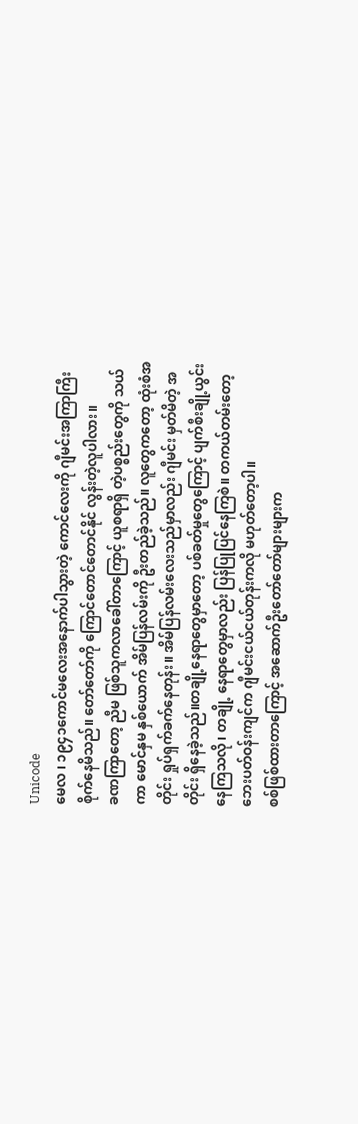Unicode
မေလ ၊ ၁၉၄၁ကောင်မလေးအနောက်ပါသွားတဲ့ ကောင်လေးကို ဂျီမင်းအကြာကြီး စိုက်နေမိသည်။ တော်တော်ကို ကြောင်တောင်တောင်နိုင် လွန်းတဲ့လူပါလား။
ခဏကြာတော့ ညီမ ဖြစ်သူကလာခေါ်တာကြောင့် ယူစရာရှိ တဲ့ပစ္စည်းတွေကို သယ်ကာ မောင်နှမ နှစ်ယောက် အိမ်ပြန်လမ်းကို ဦးတည်ခဲ့သည်။ လူတွေကတော့ ထုံးစံအတိုင်း ရှုပ်ရှက်ခက်နေတုန်း။ အိမ်ပြန်လမ်းလေးသည်မှာလည်း ဂျီမင်း မှတ်မိတဲ့ အတိုင်း ရှိနေခဲ့သည်။တချို့နေရာတွေမှာတော့ ပစ်ခတ်မှုတွေကြောင့် ပျက်စီးချို့ယွင်းနေကြသလို၊ တချို့ နေရာတွေမှာလည်း ပြန်ပြုပြင်နေကြစဲ။ တကယ်တမ်းတော့ ဘေးပတ်ဝန်းကျင်က ဂျီမင်းငယ်ငယ်တုန်းကလို မဟုတ်တော့ပါ။
စစ်ဖြစ်ထားတာကြောင့် အဆောက်ဦးတော်တော်များများက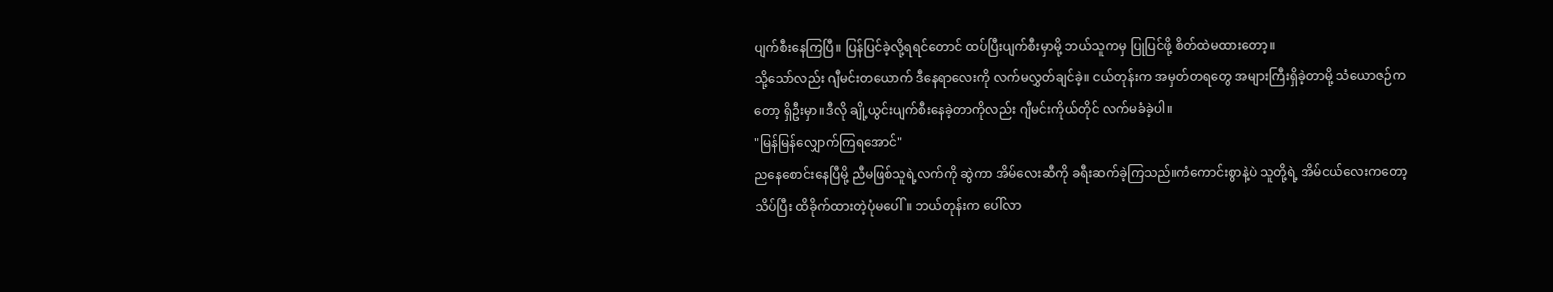ပျက်စီးနေကြပြီ။ ပြန်ပြင်ခဲ့လို့ရရင်တောင် ထပ်ပြီးပျက်စီးမှာမို့ ဘယ်သူကမှ ပြုပြင်ဖို့ စိတ်ထဲမထားတော့။
သို့သော်လည်း ဂျီမင်းတယောက် ဒီနေရာလေးကို လက်မလွှတ်ချင်ခဲ့။ ငယ်တုန်းက အမှတ်တရတွေ အများကြီးရှိခဲ့တာမို့ သံယောဇဉ်ကတော့ ရှိဦးမှာ။ဒီလို ချို့ယွင်းပျက်စီးနေခဲ့တာကိုလည်း ဂျီမင်းကိုယ်တိုင် လက်မခံခဲ့ပါ။
"မြန်မြန်လျှောက်ကြရအောင်"
ညနေစောင်းနေပြီမို့ ညီမဖြစ်သူရဲ့လက်ကို ဆွဲကာ အိမ်လေးဆီကို ခရီးဆက်ခဲ့ကြသည်။ကံကောင်းစွာနဲ့ပဲ သူတို့ရဲ့ အိမ်ငယ်လေးကတော့ သိပ်ပြီး ထိခိုက်ထားတဲ့ပုံမပေါ်။ ဘယ်တုန်းက ပေါ်လာ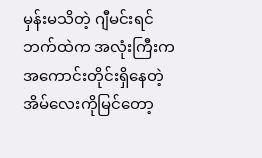မှန်းမသိတဲ့ ဂျီမင်းရင်ဘက်ထဲက အလုံးကြီးက အကောင်းတိုင်းရှိနေတဲ့ အိမ်လေးကိုမြင်တော့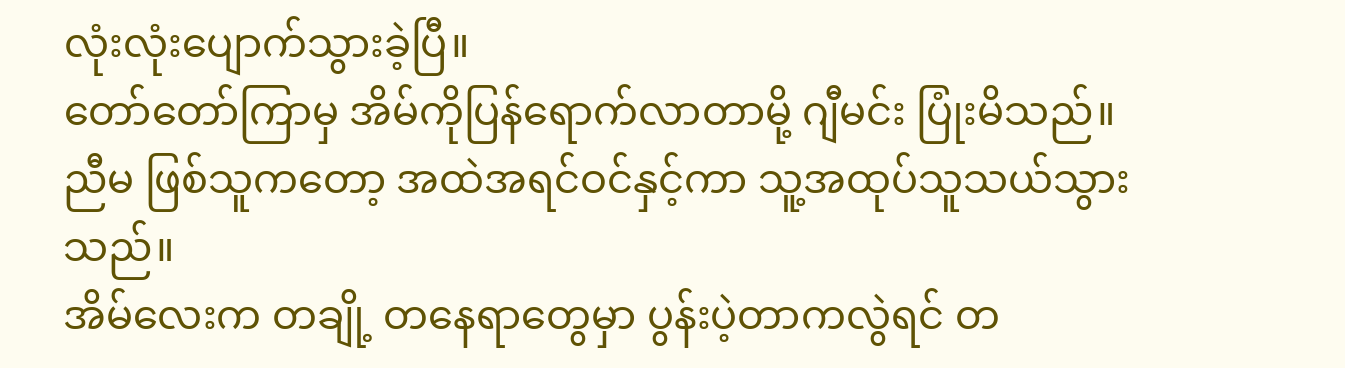လုံးလုံးပျောက်သွားခဲ့ပြီ။
တော်တော်ကြာမှ အိမ်ကိုပြန်ရောက်လာတာမို့ ဂျီမင်း ပြုံးမိသည်။ ညီမ ဖြစ်သူကတော့ အထဲအရင်ဝင်နှင့်ကာ သူ့အထုပ်သူသယ်သွားသည်။
အိမ်လေးက တချို့ တနေရာတွေမှာ ပွန်းပဲ့တာကလွဲရင် တ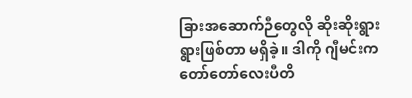ခြားအဆောက်ဉီတွေလို ဆိုးဆိုးရွားရွားဖြစ်တာ မရှိခဲ့။ ဒါကို ဂျီမင်းက တော်တော်လေးပီတိ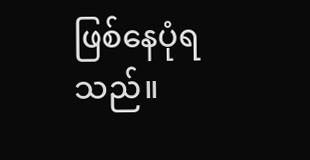ဖြစ်နေပုံရသည်။